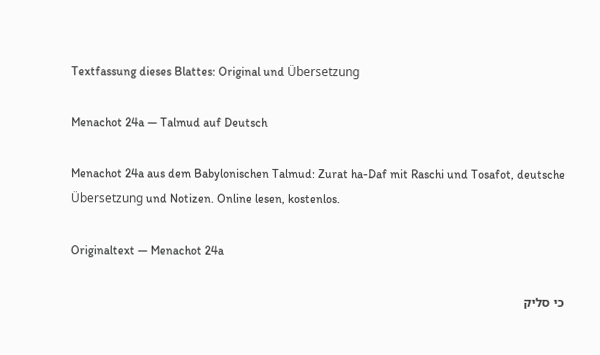Textfassung dieses Blattes: Original und Übersetzung

Menachot 24a — Talmud auf Deutsch

Menachot 24a aus dem Babylonischen Talmud: Zurat ha-Daf mit Raschi und Tosafot, deutsche Übersetzung und Notizen. Online lesen, kostenlos.

Originaltext — Menachot 24a

כי סליק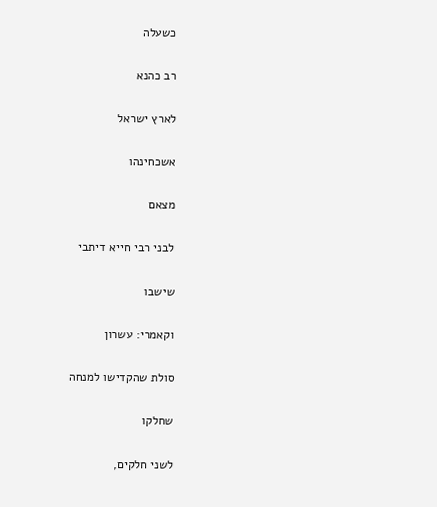כשעלה

רב כהנא

לארץ ישראל

אשכחינהו

מצאם

לבני רבי חייא דיתבי

שישבו

וקאמרי: עשרון

סולת שהקדישו למנחה

שחלקו

לשני חלקים,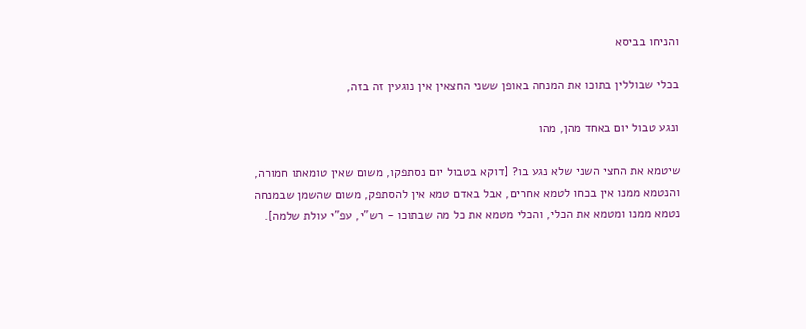והניחו בביסא

בכלי שבוללין בתוכו את המנחה באופן ששני החצאין אין נוגעין זה בזה,

ונגע טבול יום באחד מהן, מהו

שיטמא את החצי השני שלא נגע בו? [דוקא בטבול יום נסתפקו, משום שאין טומאתו חמורה, והנטמא ממנו אין בכחו לטמא אחרים, אבל באדם טמא אין להסתפק, משום שהשמן שבמנחה נטמא ממנו ומטמא את הכלי, והכלי מטמא את כל מה שבתוכו - רש"י, עפ"י עולת שלמה].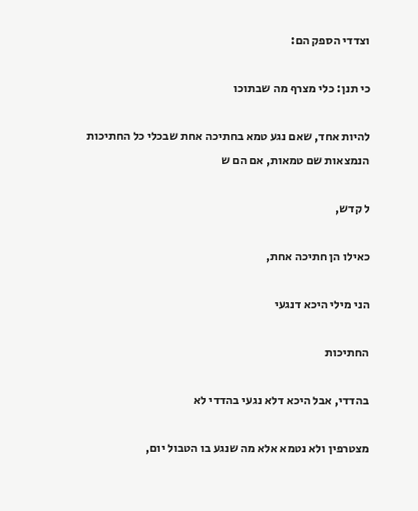וצדדי הספק הם:

כי תנן: כלי מצרף מה שבתוכו

להיות אחד, שאם נגע טמא בחתיכה אחת שבכלי כל החתיכות הנמצאות שם טמאות, אם הם ש

ל קדש,

כאילו הן חתיכה אחת,

הני מילי היכא דנגעי

החתיכות

בהדדי, אבל היכא דלא נגעי בהדדי לא

מצטרפין ולא נטמא אלא מה שנגע בו הטבול יום,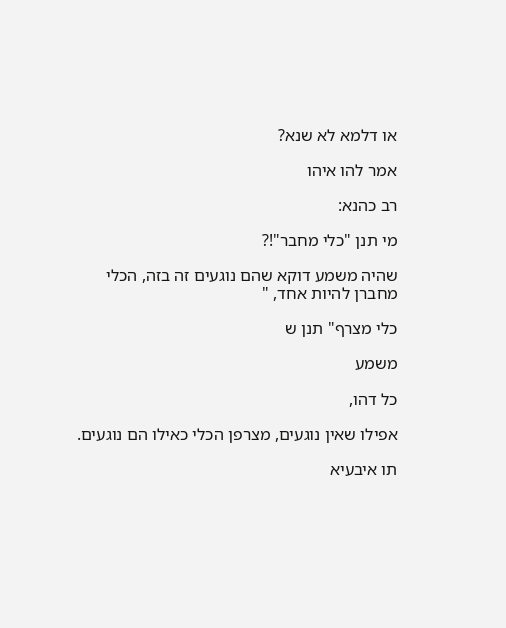או דלמא לא שנא?

אמר להו איהו

רב כהנא:

מי תנן "כלי מחבר"!?

שהיה משמע דוקא שהם נוגעים זה בזה, הכלי מחברן להיות אחד, "

כלי מצרף" תנן ש

משמע

כל דהו,

אפילו שאין נוגעים, מצרפן הכלי כאילו הם נוגעים.

תו איבעיא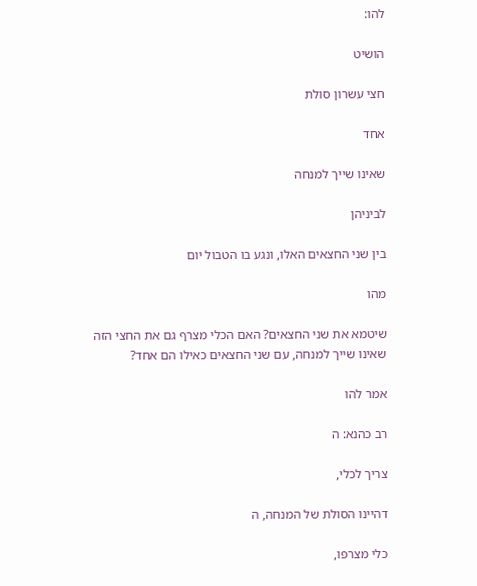להו:

הושיט

חצי עשרון סולת

אחד

שאינו שייך למנחה

לביניהן

בין שני החצאים האלו, ונגע בו הטבול יום

מהו

שיטמא את שני החצאים? האם הכלי מצרף גם את החצי הזה שאינו שייך למנחה, עם שני החצאים כאילו הם אחד?

אמר להו

רב כהנא: ה

צריך לכלי,

דהיינו הסולת של המנחה, ה

כלי מצרפו,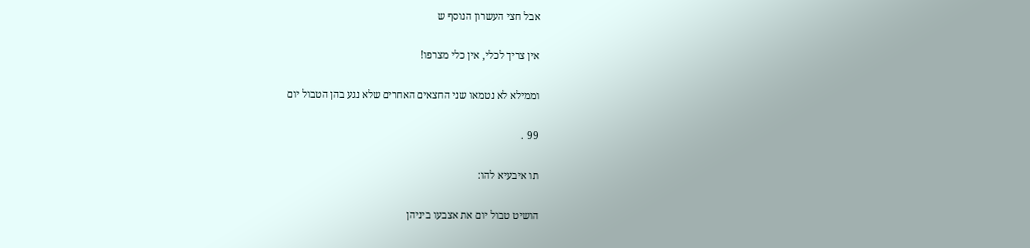אבל חצי העשרון הנוסף ש

אין צריך לכלי, אין כלי מצרפו!

וממילא לא נטמאו שני החצאים האחרים שלא נגע בהן הטבול יום

99 .

תו איבעיא להו:

הושיט טבול יום את אצבעו ביניהן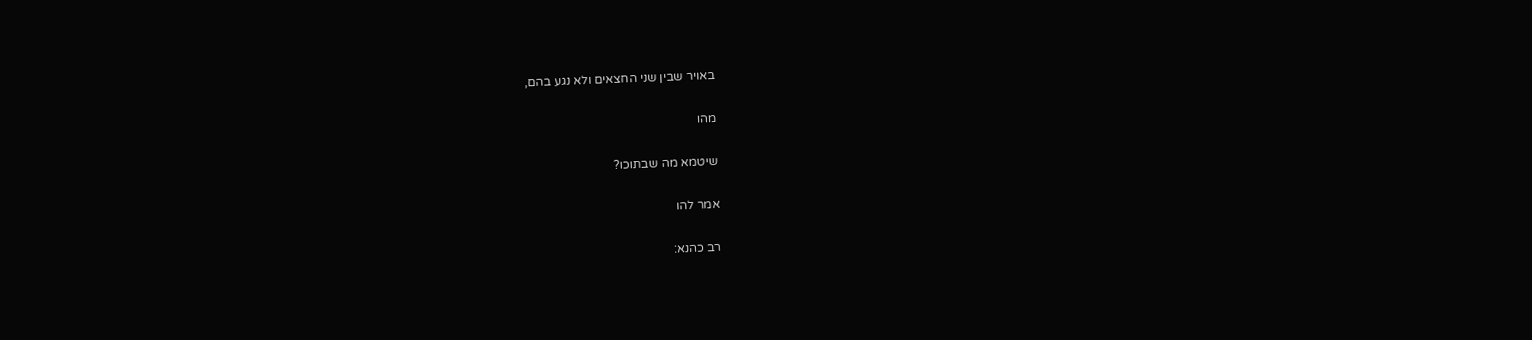באויר שבין שני החצאים ולא נגע בהם,

מהו

שיטמא מה שבתוכו?

אמר להו

רב כהנא: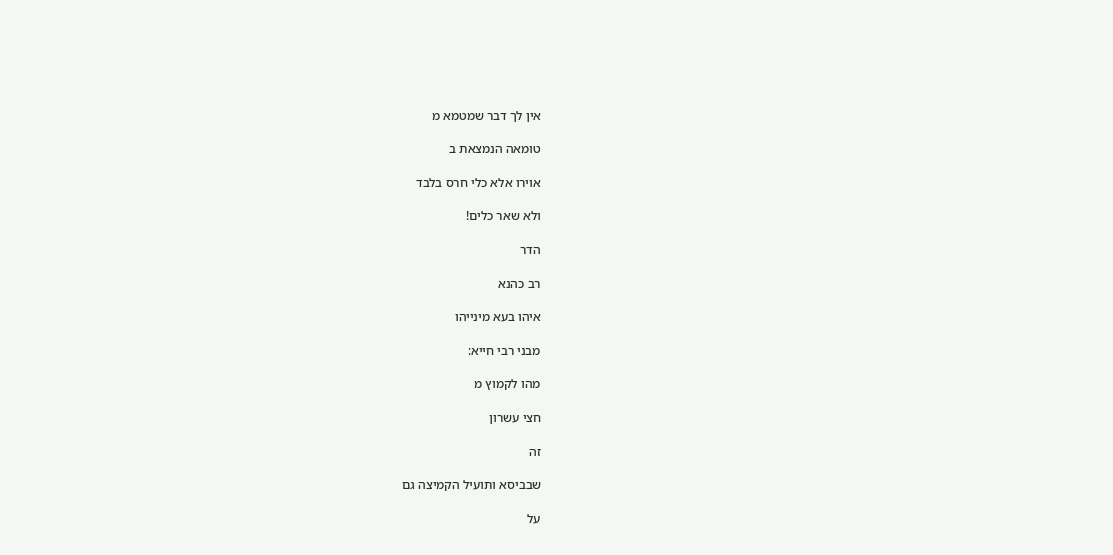אין לך דבר שמטמא מ

טומאה הנמצאת ב

אוירו אלא כלי חרס בלבד

ולא שאר כלים!

הדר

רב כהנא

איהו בעא מינייהו

מבני רבי חייא:

מהו לקמוץ מ

חצי עשרון

זה

שבביסא ותועיל הקמיצה גם

על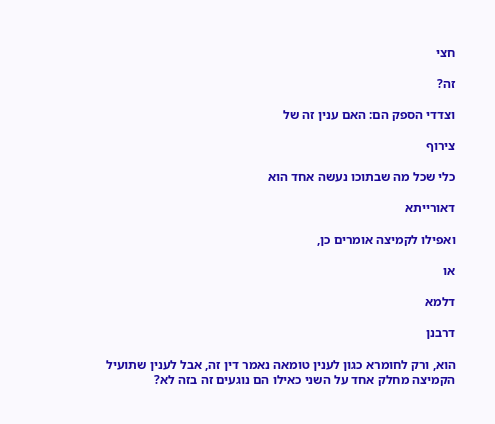חצי

זה?

וצדדי הספק הם: האם ענין זה של

צירוף

כלי שכל מה שבתוכו נעשה אחד הוא

דאורייתא

ואפילו לקמיצה אומרים כן,

או

דלמא

דרבנן

הוא, ורק לחומרא כגון לענין טומאה נאמר דין זה, אבל לענין שתועיל הקמיצה מחלק אחד על השני כאילו הם נוגעים זה בזה לא?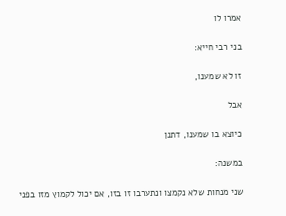אמרו לו

בני רבי חייא:

זו לא שמענו,

אבל

כיוצא בו שמענו, דתנן

במשנה:

שני מנחות שלא נקמצו ונתערבו זו בזו, אם יכול לקמוץ מזו בפני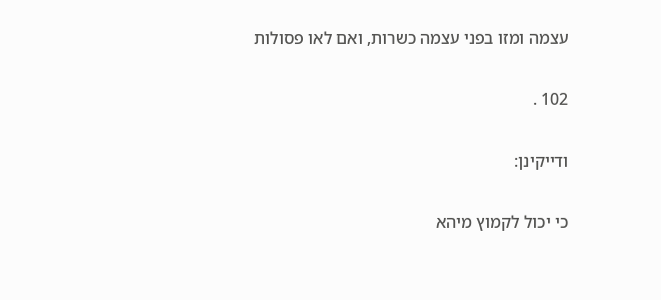עצמה ומזו בפני עצמה כשרות, ואם לאו פסולות

102 .

ודייקינן:

כי יכול לקמוץ מיהא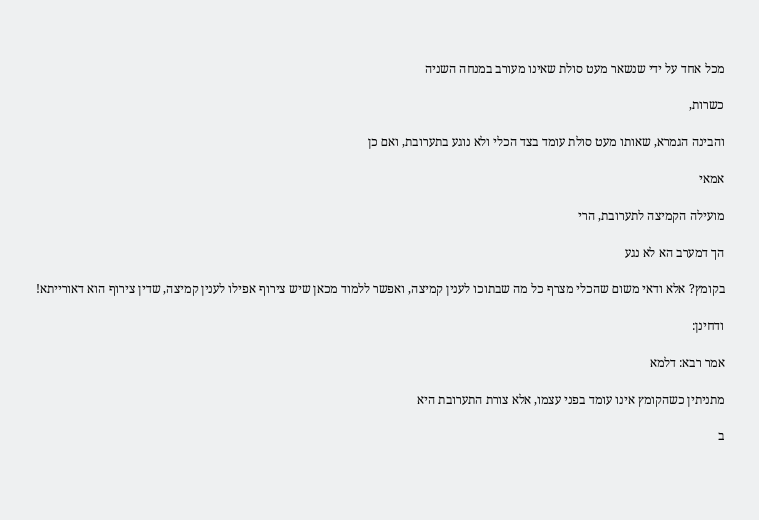מכל אחד על ידי שנשאר מעט סולת שאינו מעורב במנחה השניה

כשרות,

והבינה הגמרא, שאותו מעט סולת עומד בצד הכלי ולא נוגע בתערובת, ואם כן

אמאי

מועילה הקמיצה לתערובת, הרי

הך דמערב הא לא נגע

בקומץ? אלא ודאי משום שהכלי מצרף כל מה שבתוכו לענין קמיצה, ואפשר ללמוד מכאן שיש צירוף אפילו לענין קמיצה, שדין צירוף הוא דאורייתא!

ודחינן:

אמר רבא: דלמא

מתניתין כשהקומץ אינו עומד בפני עצמו, אלא צורת התערובת היא

ב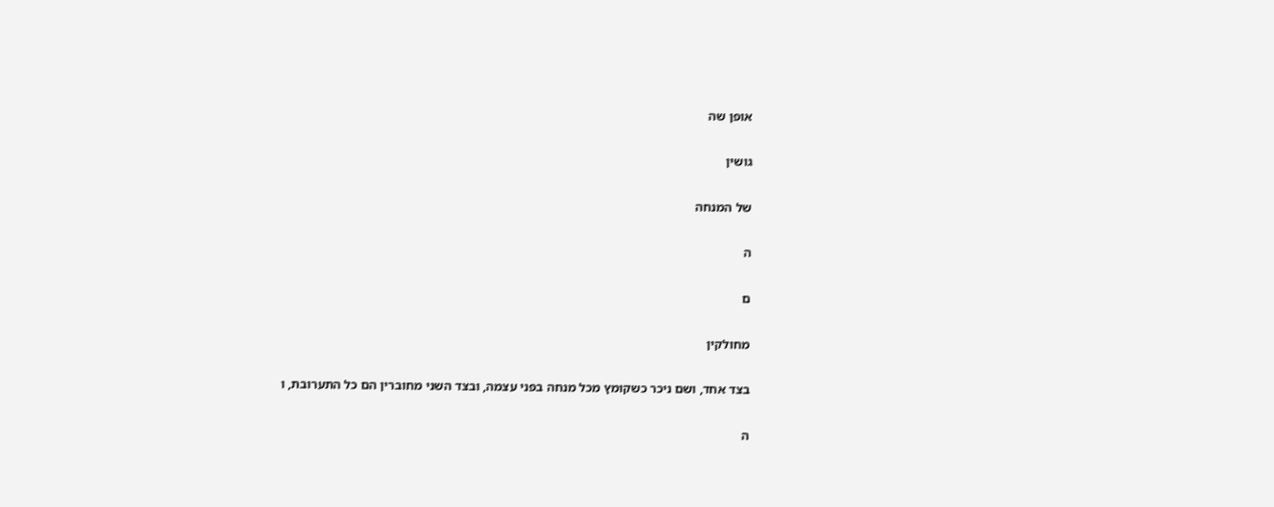אופן שה

גושין

של המנחה

ה

ם

מחולקין

בצד אחד, ושם ניכר כשקומץ מכל מנחה בפני עצמה, ובצד השני מחוברין הם כל התערובת, ו

ה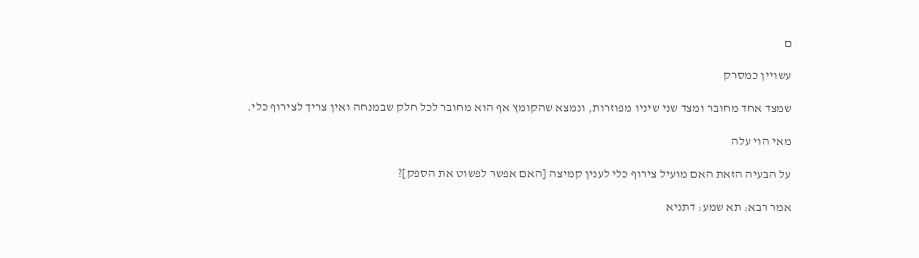ם

עשויין כמסרק

שמצד אחד מחובר ומצד שני שיניו מפוזרות, ונמצא שהקומץ אף הוא מחובר לכל חלק שבמנחה ואין צריך לצירוף כלי.

מאי הוי עלה

על הבעיה הזאת האם מועיל צירוף כלי לענין קמיצה [האם אפשר לפשוט את הספק]?

אמר רבא: תא שמע: דתניא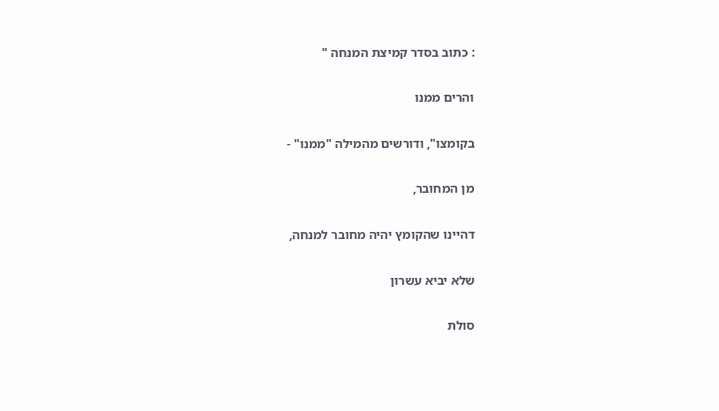: כתוב בסדר קמיצת המנחה "

והרים ממנו

בקומצו", ודורשים מהמילה "ממנו" -

מן המחובר,

דהיינו שהקומץ יהיה מחובר למנחה,

שלא יביא עשרון

סולת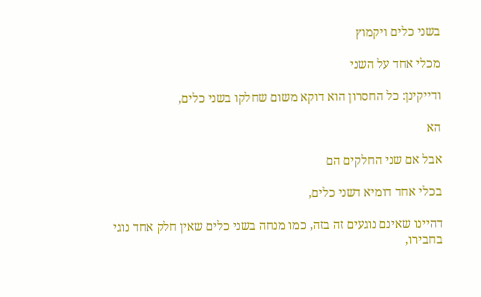בשני כלים ויקמוץ

מכלי אחד על השני

ודייקינן: כל החסרון הוא דוקא משום שחלקו בשני כלים,

הא

אבל אם שני החלקים הם

בכלי אחד דומיא דשני כלים,

דהיינו שאינם נוגעים זה בזה, כמו מנחה בשני כלים שאין חלק אחד נוגי בחבירו,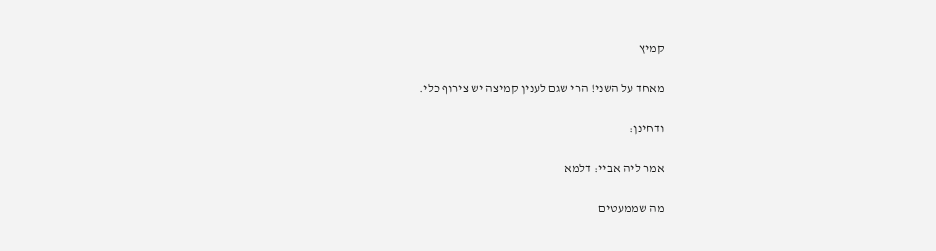קמיץ

מאחד על השני! הרי שגם לענין קמיצה יש צירוף כלי.

ודחינן:

אמר ליה אביי: דלמא

מה שממעטים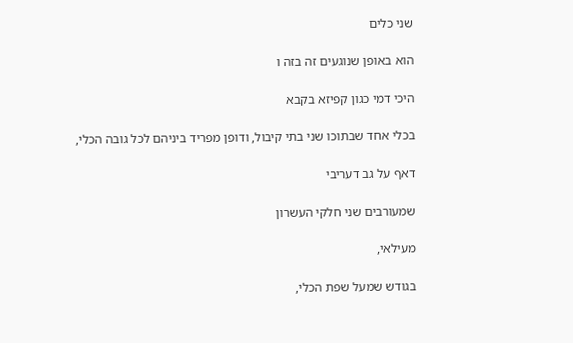שני כלים

הוא באופן שנוגעים זה בזה ו

היכי דמי כגון קפיזא בקבא

בכלי אחד שבתוכו שני בתי קיבול, ודופן מפריד ביניהם לכל גובה הכלי,

דאף על גב דעריבי

שמעורבים שני חלקי העשרון

מעילאי,

בגודש שמעל שפת הכלי,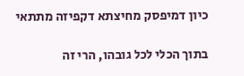כיון דמיפסק מחיצתא דקפיזה מתתאי

בתוך הכלי לכל גובהו, הרי זה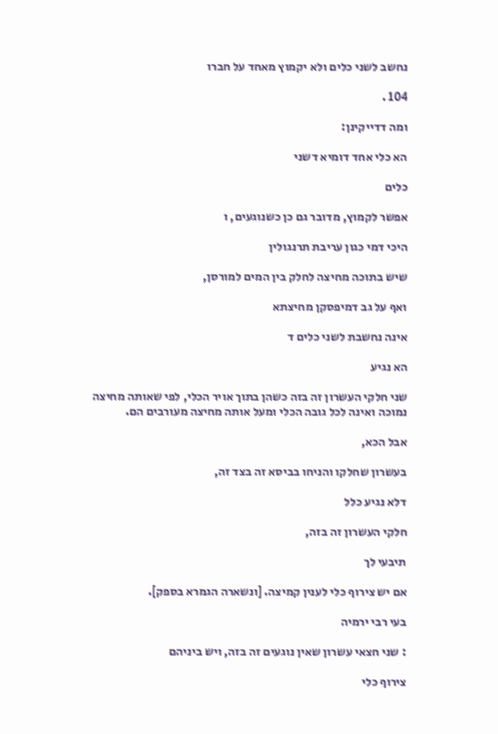נחשב לשני כלים ולא יקמוץ מאחד על חברו

104 .

ומה דדייקינן:

הא כלי אחד דומיא דשני

כלים

אפשר לקמוץ, מדובר גם כן כשנוגעים, ו

היכי דמי כגון עריבת תרנגולין

שיש בתוכה מחיצה לחלק בין המים למורסן,

ואף על גב דמיפסקן מחיצתא

אינה נחשבת לשני כלים ד

הא נגיע

שני חלקי העשרון זה בזה כשהן בתוך אויר הכלי, לפי שאותה מחיצה נמוכה ואינה לכל גובה הכלי ומעל אותה מחיצה מעורבים הם.

אבל הכא,

בעשרון שחלקו והניחו בביסא זה בצד זה,

דלא נגיע כלל

חלקי העשרון זה בזה,

תיבעי לך

אם יש צירוף כלי לענין קמיצה. [ונשארה הגמרא בספק].

בעי רבי ירמיה

: שני חצאי עשרון שאין נוגעים זה בזה, ויש ביניהם

צירוף כלי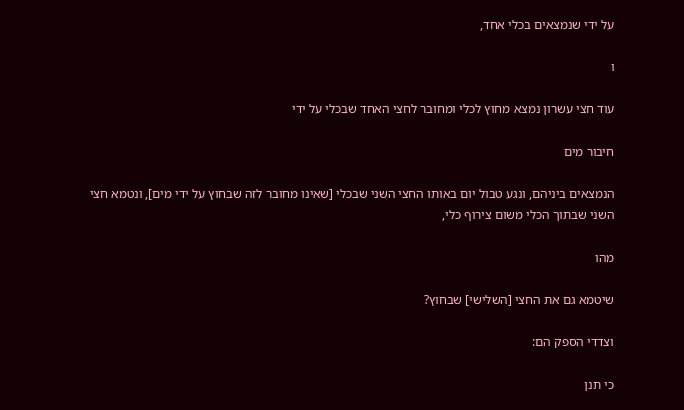על ידי שנמצאים בכלי אחד,

ו

עוד חצי עשרון נמצא מחוץ לכלי ומחובר לחצי האחד שבכלי על ידי

חיבור מים

הנמצאים ביניהם, ונגע טבול יום באותו החצי השני שבכלי [שאינו מחובר לזה שבחוץ על ידי מים], ונטמא חצי השני שבתוך הכלי משום צירוף כלי,

מהו

שיטמא גם את החצי [השלישי] שבחוץ?

וצדדי הספק הם:

כי תנן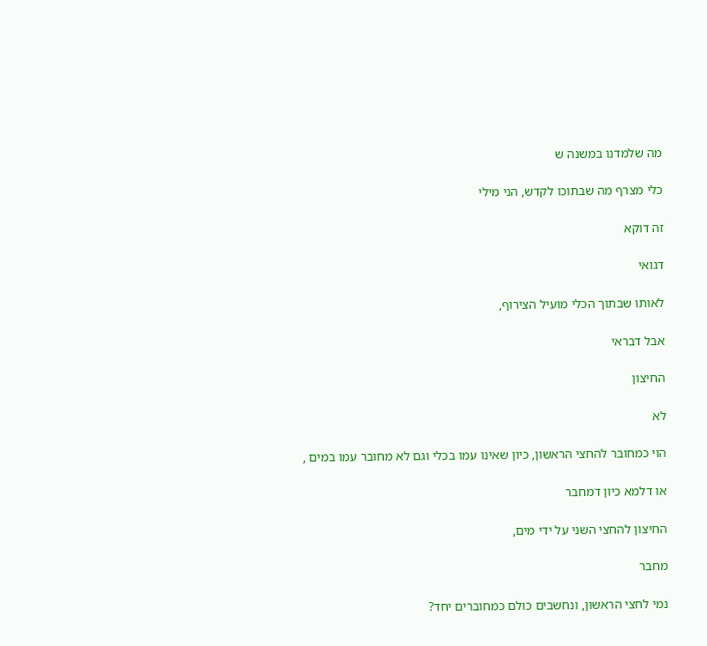מה שלמדנו במשנה ש

כלי מצרף מה שבתוכו לקדש, הני מילי

זה דוקא

דגואי

לאותו שבתוך הכלי מועיל הצירוף,

אבל דבראי

החיצון

לא

הוי כמחובר להחצי הראשון, כיון שאינו עמו בכלי וגם לא מחובר עמו במים ,

או דלמא כיון דמחבר

החיצון להחצי השני על ידי מים,

מחבר

נמי לחצי הראשון, ונחשבים כולם כמחוברים יחד?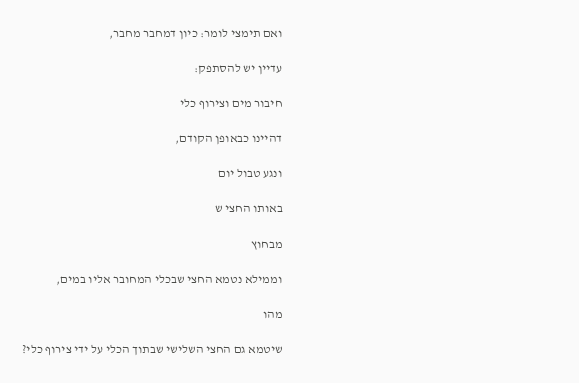ואם תימצי לומר: כיון דמחבר מחבר,

עדיין יש להסתפק:

חיבור מים וצירוף כלי

דהיינו כבאופן הקודם,

ונגע טבול יום

באותו החצי ש

מבחוץ

וממילא נטמא החצי שבכלי המחובר אליו במים,

מהו

שיטמא גם החצי השלישי שבתוך הכלי על ידי צירוף כלי?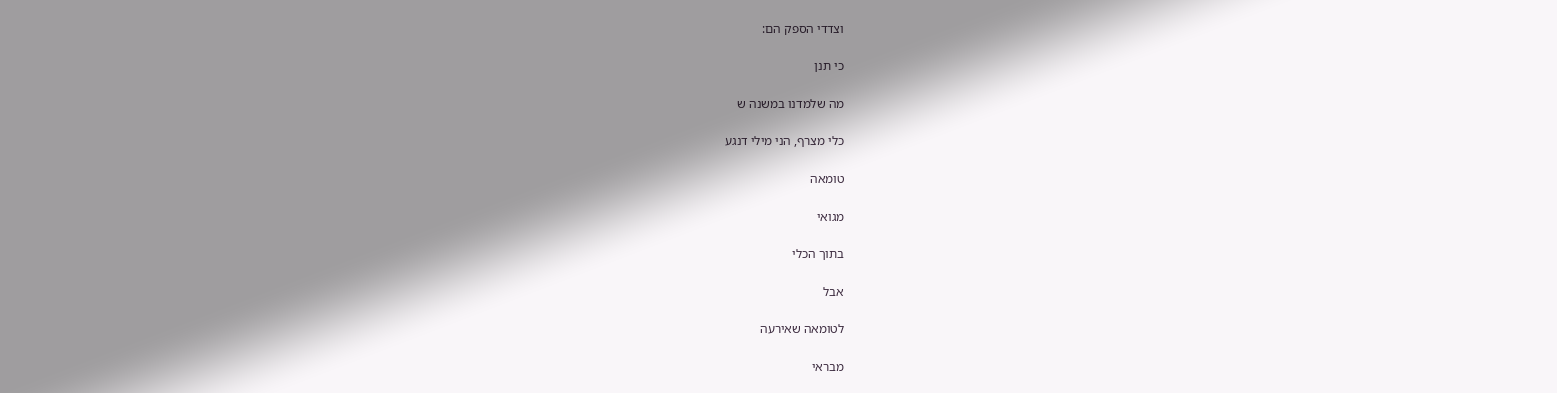וצדדי הספק הם:

כי תנן

מה שלמדנו במשנה ש

כלי מצרף, הני מילי דנגע

טומאה

מגואי

בתוך הכלי

אבל

לטומאה שאירעה

מבראי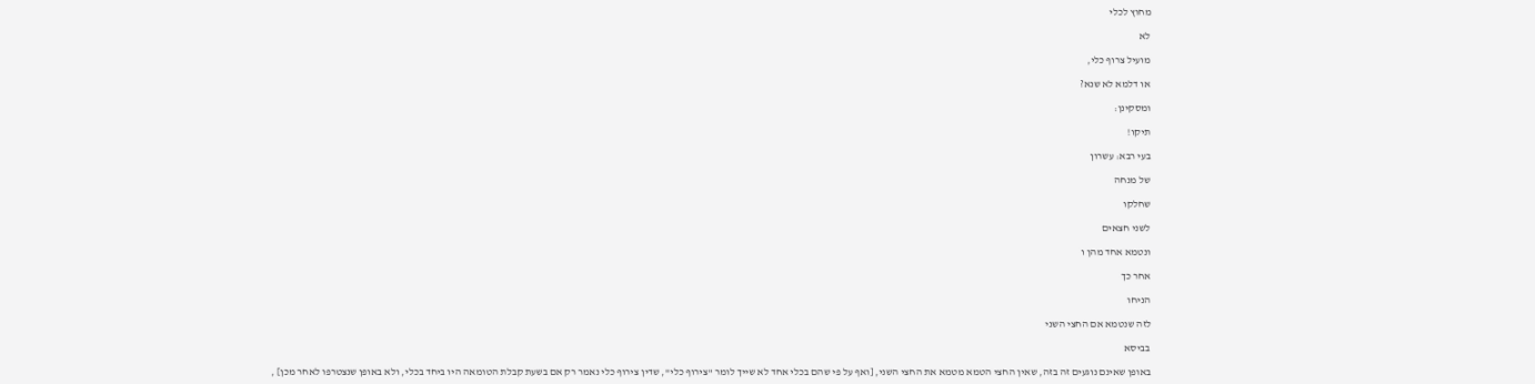מחוץ לכלי

לא

מועיל צרוף כלי,

או דלמא לא שנא?

ומסקינן:

תיקו!

בעי רבא: עשרון

של מנחה

שחלקו

לשני חצאים

ונטמא אחד מהן ו

אחר כך

הניחו

לזה שנטמא אם החצי השני

בביסא

באופן שאינם נוגעים זה בזה, שאין החצי הטמא מטמא את החצי השני, [ואף על פי שהם בכלי אחד לא שייך לומר "צירוף כלי", שדין צירוף כלי נאמר רק אם בשעת קבלת הטומאה היו ביחד בכלי, ולא באופן שנצטרפו לאחר מכן] ,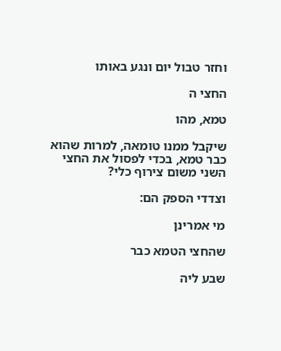וחזר טבול יום ונגע באותו

החצי ה

טמא, מהו

שיקבל ממנו טומאה, למרות שהוא כבר טמא, בכדי לפסול את החצי השני משום צירוף כלי?

וצדדי הספק הם:

מי אמרינן

שהחצי הטמא כבר

שבע ליה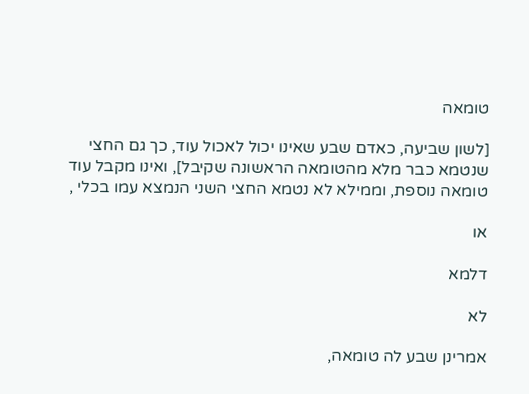טומאה

[לשון שביעה, כאדם שבע שאינו יכול לאכול עוד, כך גם החצי שנטמא כבר מלא מהטומאה הראשונה שקיבל], ואינו מקבל עוד טומאה נוספת, וממילא לא נטמא החצי השני הנמצא עמו בכלי ,

או

דלמא

לא

אמרינן שבע לה טומאה,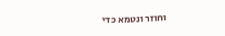וחוזר ונטמא כדי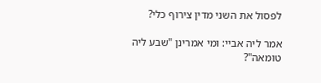לפסול את השני מדין צירוף כלי?

אמר ליה אביי: ומי אמרינן "שבע ליה טומאה"?